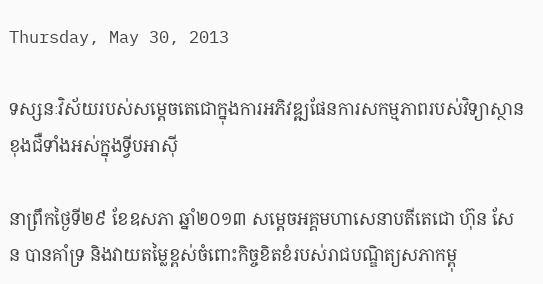Thursday, May 30, 2013

ទស្សនៈវិស័យរបស់សម្តេចតេជោក្នុងការអភិវឌ្ឍផែនការសកម្មភាពរបស់វិទ្យាស្ថានខុងជឺទាំងអស់ក្នុងទ្វីបអាស៊ី

នាព្រឹកថ្ងៃទី២៩ ខែឧសភា ឆ្នាំ២០១៣ សម្តេចអគ្គមហាសេនាបតីតេជោ ហ៊ុន សែន បានគាំទ្រ និងវាយតម្លៃខ្ពស់ចំពោះកិច្ចខិតខំរបស់រាជបណ្ឌិត្យសភាកម្ពុ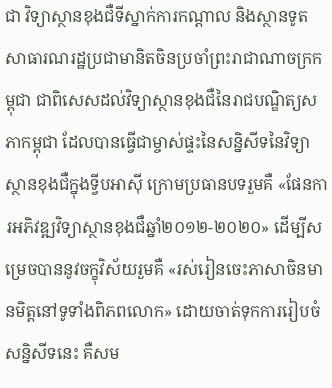ជា វិទ្យាស្ថានខុងជឺទីស្នាក់ការកណ្តាល និងស្ថានទូតសាធារណរដ្ឋប្រជាមានិតចិនប្រចាំព្រះរាជាណាចក្រកម្ពុជា ជាពិសេសដល់វិទ្យាស្ថានខុងជឺនៃរាជបណ្ឌិត្យសភាកម្ពុជា ដែលបានធ្វើជាម្ចាស់ផ្ទះនៃសន្និសីទនៃវិទ្យាស្ថានខុងជឺក្នុងទ្វីបអាស៊ី ក្រោមប្រធានបទរួមគឺ «ផែនការអភិវឌ្ឍវិទ្យាស្ថានខុងជឺឆ្នាំ២០១២-២០២០» ដើម្បីសម្រេចបាននូវចក្ខុវិស័យរួមគឺ «រស់រៀនចេះភាសាចិនមានមិត្តនៅទូទាំងពិភពលោក» ដោយចាត់ទុកការរៀបចំសន្និសីទនេះ គឺសម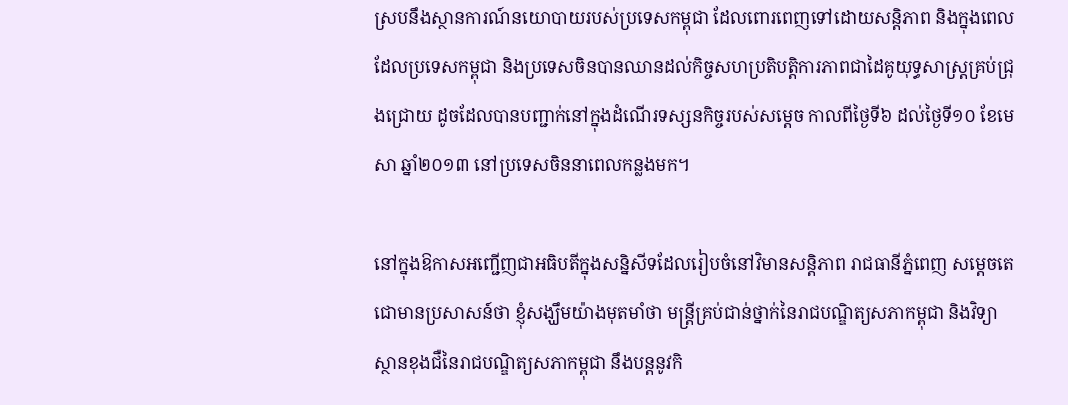ស្របនឹងស្ថានការណ៍នយោបាយរបស់ប្រទេសកម្ពុជា ដែលពោរពេញទៅដោយសន្តិភាព និងក្នុងពេលដែលប្រទេសកម្ពុជា និងប្រទេសចិនបានឈានដល់កិច្ចសហប្រតិបត្តិការភាពជាដៃគូយុទ្ធសាស្ត្រគ្រប់ជ្រុងជ្រោយ ដូចដែលបានបញ្ជាក់នៅក្នុងដំណើរទស្សនកិច្ចរបស់សម្តេច កាលពីថ្ងៃទី៦ ដល់ថ្ងៃទី១០ ខែមេសា ឆ្នាំ២០១៣ នៅប្រទេសចិននាពេលកន្លងមក។

នៅក្នុងឱកាសអញ្ជើញជាអធិបតីក្នុងសន្និសីទដែលរៀបចំនៅវិមានសន្តិភាព រាជធានីភ្នំពេញ សម្តេចតេជោមានប្រសាសន៍ថា ខ្ញុំសង្ឃឹមយ៉ាងមុតមាំថា មន្ត្រីគ្រប់ជាន់ថ្នាក់នៃរាជបណ្ឌិត្យសភាកម្ពុជា និងវិទ្យាស្ថានខុងជឺនៃរាជបណ្ឌិត្យសភាកម្ពុជា នឹងបន្តនូវកិ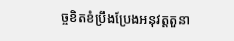ច្ចខិតខំប្រឹងប្រែងអនុវត្តតួនា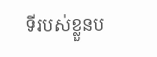ទីរបស់ខ្លួនប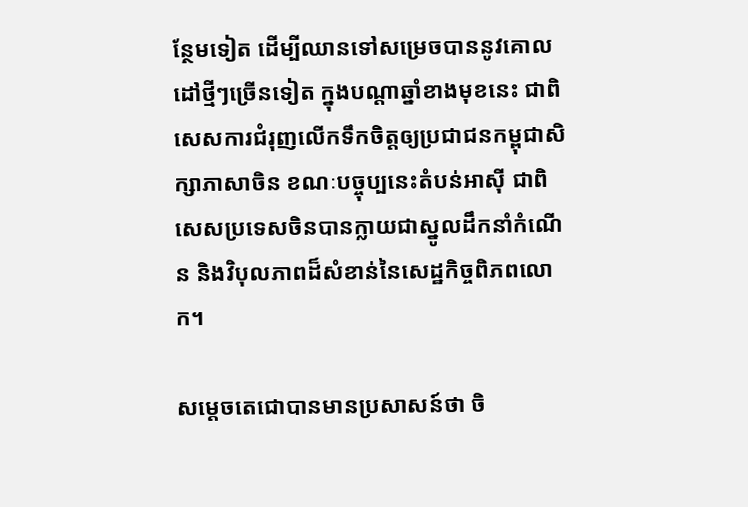ន្ថែមទៀត ដើម្បីឈានទៅសម្រេចបាននូវគោលដៅថ្មីៗច្រើនទៀត ក្នុងបណ្តាឆ្នាំខាងមុខនេះ ជាពិសេសការជំរុញលើកទឹកចិត្តឲ្យប្រជាជនកម្ពុជាសិក្សាភាសាចិន ខណៈបច្ចុប្បនេះតំបន់អាស៊ី ជាពិសេសប្រទេសចិនបានក្លាយជាស្នូលដឹកនាំកំណើន និងវិបុលភាពដ៏សំខាន់នៃសេដ្ឋកិច្ចពិភពលោក។

សម្តេចតេជោបានមានប្រសាសន៍ថា ចិ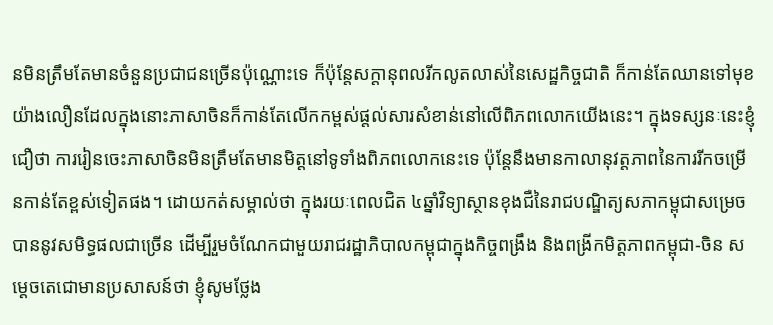នមិនត្រឹមតែមានចំនួនប្រជាជនច្រើនប៉ុណ្ណោះទេ ក៏ប៉ុន្តែសក្តានុពលរីកលូតលាស់នៃសេដ្ឋកិច្ចជាតិ ក៏កាន់តែឈានទៅមុខយ៉ាងលឿនដែលក្នុងនោះភាសាចិនក៏កាន់តែលើកកម្ពស់ផ្តល់សារសំខាន់នៅលើពិភពលោកយើងនេះ។ ក្នុងទស្សនៈនេះខ្ញុំជឿថា ការរៀនចេះភាសាចិនមិនត្រឹមតែមានមិត្តនៅទូទាំងពិភពលោកនេះទេ ប៉ុន្តែនឹងមានកាលានុវត្តភាពនៃការរីកចម្រើនកាន់តែខ្ពស់ទៀតផង។ ដោយកត់សម្គាល់ថា ក្នុងរយៈពេលជិត ៤ឆ្នាំវិទ្យាស្ថានខុងជឺនៃរាជបណ្ឌិត្យសភាកម្ពុជាសម្រេចបាននូវសមិទ្ធផលជាច្រើន ដើម្បីរួមចំណែកជាមួយរាជរដ្ឋាភិបាលកម្ពុជាក្នុងកិច្ចពង្រឹង និងពង្រីកមិត្តភាពកម្ពុជា-ចិន សម្តេចតេជោមានប្រសាសន៍ថា ខ្ញុំសូមថ្លែង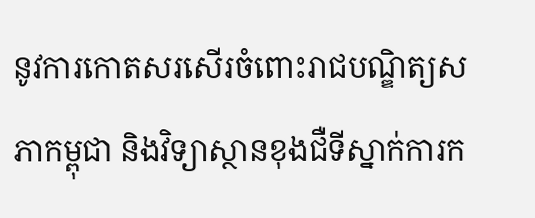នូវការកោតសរសើរចំពោះរាជបណ្ឌិត្យសភាកម្ពុជា និងវិទ្យាស្ថានខុងជឺទីស្នាក់ការក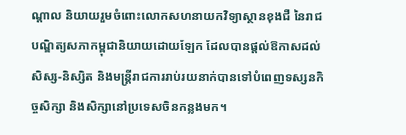ណ្តាល និយាយរួមចំពោះលោកសហនាយកវិទ្យាស្ថានខុងជឺ នៃរាជបណ្ឌិត្យសភាកម្ពុជានិយាយដោយឡែក ដែលបានផ្តល់ឱកាសដល់សិស្ស-និស្សិត និងមន្ត្រីរាជការរាប់រយនាក់បានទៅបំពេញទស្សនកិច្ចសិក្សា និងសិក្សានៅប្រទេសចិនកន្លងមក។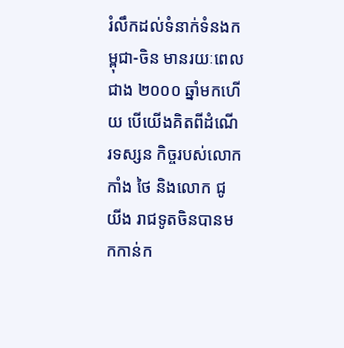រំលឹកដល់ទំនាក់ទំនងកម្ពុជា-ចិន មានរយៈពេលជាង ២០០០ ឆ្នាំមកហើយ បើយើងគិតពីដំណើរទស្សន កិច្ចរបស់លោក កាំង ថៃ និងលោក ជូ យីង រាជទូតចិនបានមកកាន់ក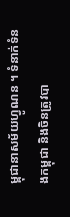ម្ពុជានាសម័យហ្វូណន ។ ទំនាក់ទំនងកម្ពុជា និងចិនត្រូវបា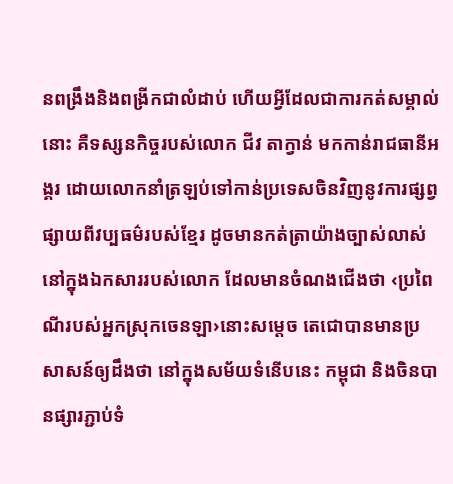នពង្រឹងនិងពង្រីកជាលំដាប់ ហើយអ្វីដែលជាការកត់សម្គាល់នោះ គឺទស្សនកិច្ចរបស់លោក ជីវ តាក្វាន់ មកកាន់រាជធានីអង្គរ ដោយលោកនាំត្រឡប់ទៅកាន់ប្រទេសចិនវិញនូវការផ្សព្វផ្សាយពីវប្បធម៌របស់ខ្មែរ ដូចមានកត់ត្រាយ៉ាងច្បាស់លាស់ នៅក្នុងឯកសាររបស់លោក ដែលមានចំណងជើងថា ‹ប្រពៃណីរបស់អ្នកស្រុកចេនឡា›នោះសម្តេច តេជោបានមានប្រសាសន៍ឲ្យដឹងថា នៅក្នុងសម័យទំនើបនេះ កម្ពុជា និងចិនបានផ្សារភ្ជាប់ទំ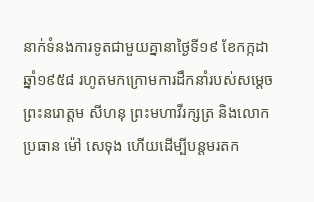នាក់ទំនងការទូតជាមួយគ្នានាថ្ងៃទី១៩ ខែកក្កដា ឆ្នាំ១៩៥៨ រហូតមកក្រោមការដឹកនាំរបស់សម្តេចព្រះនរោត្តម សីហនុ ព្រះមហាវីរក្សត្រ និងលោកប្រធាន ម៉ៅ សេទុង ហើយដើម្បីបន្តមរតក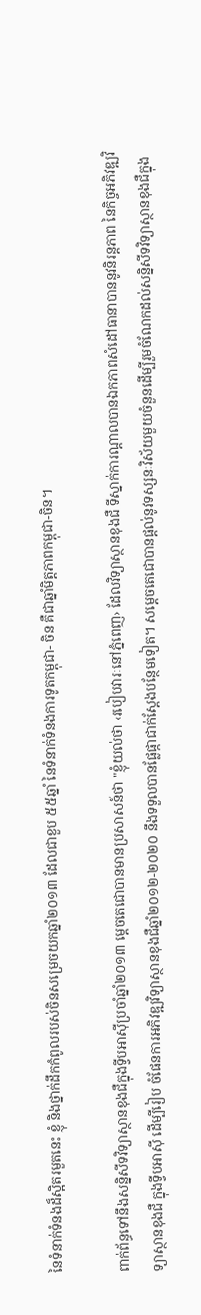នៃទំនាក់ទំនងដ៏ស្អិតរមួតនេះ ខ្ញុំ និងថ្នាក់ដឹកកំពូលរបស់ចិនសម្រេចយកឆ្នាំ២០១៣ ដែលជាខួប ៥៥ឆ្នាំ នៃទំនាក់ទំនងការទូតកម្ពុជា- ចិន គឺជាឆ្នាំមិត្តភាពកម្ពុជា-ចិន។

ពាក់ព័ន្ធទៅនឹងសន្និសីទវិទ្យាស្ថានខុងជឺក្នុងទ្វីបអាស៊ីប្រចាំឆ្នាំ២០១៣ ម្តេចតេជោបានមានប្រសាសន៍ថា "ខ្ញុំយល់ថា ‹របៀបវារៈនៅភ្នំពេញ› ដែលវិទ្យាស្ថានខុងជឺ ទីស្នាក់ការណ្តាលបានឯកភាពសំដៅធានាបាននូវនិរន្តភាព នៃកិច្ចអភិវឌ្ឍវិទ្យាស្ថានខុងជឺ ក្នុងទ្វីបអាស៊ី ដើម្បីរៀប ចំផែនការអភិវឌ្ឍវិទ្យាស្ថានខុងជឺឆ្នាំ២០១២-២០២០ នឹងទទួលបានផ្លែផ្កាជាក់ស្តែងបន្ថែមទៀត។ សម្តេចតេជោបានផ្តល់នូវទស្សនៈវិស័យមួយចំនួនដើម្បីរួមចំណែកដល់សន្និសីទវិទ្យាស្ថានខុងជឺក្នុង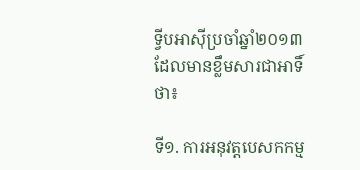ទ្វីបអាស៊ីប្រចាំឆ្នាំ២០១៣ ដែលមានខ្លឹមសារជាអាទិ៍ថា៖

ទី១. ការអនុវត្តបេសកកម្ម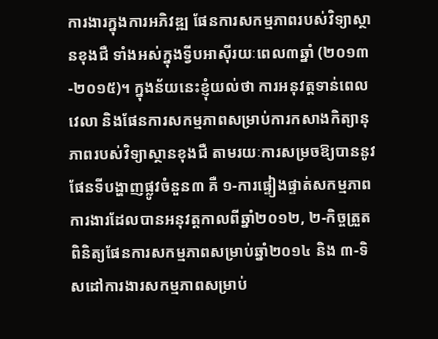ការងារក្នុងការអភិវឌ្ឍ ផែនការសកម្មភាពរបស់វិទ្យាស្ថានខុងជឺ ទាំងអស់ក្នុងទ្វីបអាស៊ីរយៈពេល៣ឆ្នាំ (២០១៣-២០១៥)។ ក្នុងន័យនេះខ្ញុំយល់ថា ការអនុវត្តទាន់ពេលវេលា និងផែនការសកម្មភាពសម្រាប់ការកសាងកិត្យានុភាពរបស់វិទ្យាស្ថានខុងជឺ តាមរយៈការសម្រចឱ្យបាននូវផែនទីបង្ហាញផ្លូវចំនួន៣ គឺ ១-ការផ្ទៀងផ្ទាត់សកម្មភាពការងារដែលបានអនុវត្តកាលពីឆ្នាំ២០១២, ២-កិច្ចត្រួតពិនិត្យផែនការសកម្មភាពសម្រាប់ឆ្នាំ២០១៤ និង ៣-ទិសដៅការងារសកម្មភាពសម្រាប់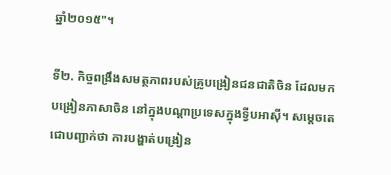ឆ្នាំ២០១៥"។

ទី២. កិច្ចពង្រឹងសមត្ថភាពរបស់គ្រូបង្រៀនជនជាតិចិន ដែលមកបង្រៀនភាសាចិន នៅក្នុងបណ្តាប្រទេសក្នុងទ្វីបអាស៊ី។ សម្តេចតេជោបញ្ជាក់ថា ការបង្ហាត់បង្រៀន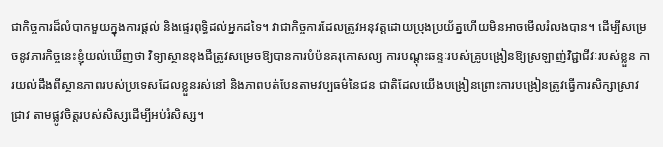ជាកិច្ចការដ៏លំបាកមួយក្នុងការផ្តល់ និងផ្ទេរពុទ្ធិដល់អ្នកដទៃ។ វាជាកិច្ចការដែលត្រូវអនុវត្តដោយប្រុងប្រយ័ត្នហើយមិនអាចមើលរំលងបាន។ ដើម្បីសម្រេចនូវភារកិច្ចនេះខ្ញុំយល់ឃើញថា វិទ្យាស្ថានខុងជឺត្រូវសម្រេចឱ្យបានការបំប៉នគរុកោសល្យ ការបណ្តុះឆន្ទៈរបស់គ្រូបង្រៀនឱ្យស្រឡាញ់វិជ្ជាជីវៈរបស់ខ្លួន ការយល់ដឹងពីស្ថានភាពរបស់ប្រទេសដែលខ្លួនរស់នៅ និងភាពបត់បែនតាមវប្បធម៌នៃជន ជាតិដែលយើងបង្រៀនព្រោះការបង្រៀនត្រូវធ្វើការសិក្សាស្រាវជ្រាវ តាមផ្លូវចិត្តរបស់សិស្សដើម្បីអប់រំសិស្ស។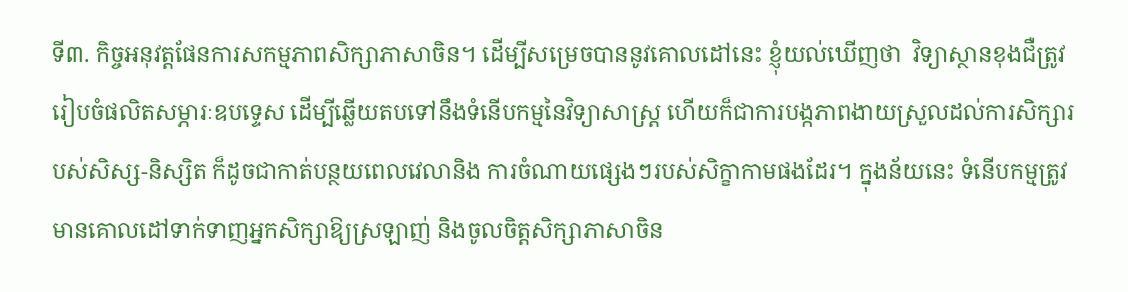ទី៣. កិច្ចអនុវត្តផែនការសកម្មភាពសិក្សាភាសាចិន។ ដើម្បីសម្រេចបាននូវគោលដៅនេះ ខ្ញុំយល់ឃើញថា  វិទ្យាស្ថានខុងជឺត្រូវរៀបចំផលិតសម្ភារៈឧបទ្ទេស ដើម្បីឆ្លើយតបទៅនឹងទំនើបកម្មនៃវិទ្យាសាស្ត្រ ហើយក៏ជាការបង្កភាពងាយស្រួលដល់ការសិក្សារបស់សិស្ស-និស្សិត ក៏ដូចជាកាត់បន្ថយពេលវេលានិង ការចំណាយផ្សេងៗរបស់សិក្ខាកាមផងដែរ។ ក្នុងន័យនេះ ទំនើបកម្មត្រូវមានគោលដៅទាក់ទាញអ្នកសិក្សាឱ្យស្រឡាញ់ និងចូលចិត្តសិក្សាភាសាចិន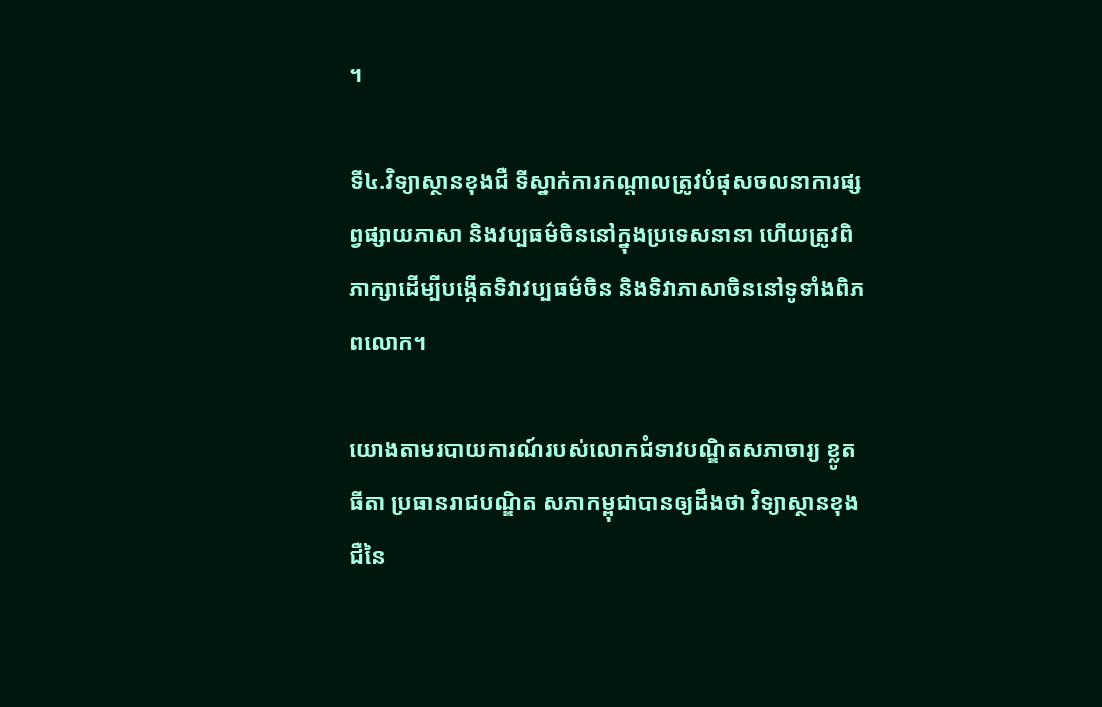។

ទី៤.វិទ្យាស្ថានខុងជឺ ទីស្នាក់ការកណ្តាលត្រូវបំផុសចលនាការផ្សព្វផ្សាយភាសា និងវប្បធម៌ចិននៅក្នុងប្រទេសនានា ហើយត្រូវពិភាក្សាដើម្បីបង្កើតទិវាវប្បធម៌ចិន និងទិវាភាសាចិននៅទូទាំងពិភពលោក។

យោងតាមរបាយការណ៍របស់លោកជំទាវបណ្ឌិតសភាចារ្យ ខ្លូត ធីតា ប្រធានរាជបណ្ឌិត សភាកម្ពុជាបានឲ្យដឹងថា វិទ្យាស្ថានខុងជឺនៃ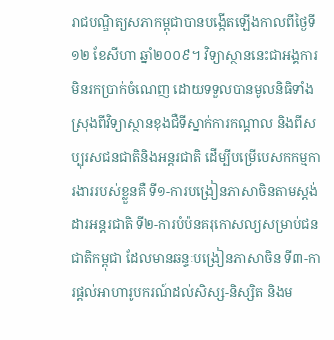រាជបណ្ឌិត្យសភាកម្ពុជាបានបង្កើតឡើងកាលពីថ្ងៃទី១២ ខែសីហា ឆ្នាំ២០០៩។ វិទ្យាស្ថាននេះជាអង្គការមិនរកប្រាក់ចំណេញ ដោយទទួលបានមូលនិធិទាំងស្រុងពីវិទ្យាស្ថានខុងជឺទីស្នាក់ការកណ្តាល និងពីសប្បុរសជនជាតិនិងអន្តរជាតិ ដើម្បីបម្រើបេសកកម្មការងាររបស់ខ្លួនគឺ ទី១-ការបង្រៀនភាសាចិនតាមស្តង់ដារអន្តរជាតិ ទី២-ការបំប៉នគរុកោសល្យសម្រាប់ជនជាតិកម្ពុជា ដែលមានឆន្ទៈបង្រៀនភាសាចិន ទី៣-ការផ្តល់អាហារូបករណ៍ដល់សិស្ស-និស្សិត និងម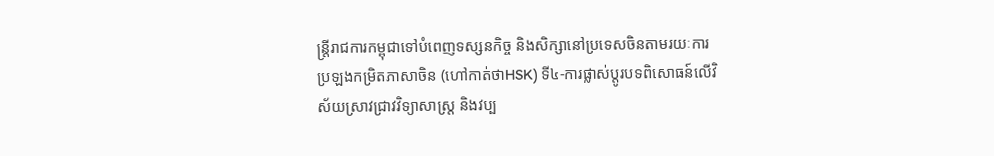ន្ត្រីរាជការកម្ពុជាទៅបំពេញទស្សនកិច្ច និងសិក្សានៅប្រទេសចិនតាមរយៈការប្រឡងកម្រិតភាសាចិន (ហៅកាត់ថាHSK) ទី៤-ការផ្លាស់ប្តូរបទពិសោធន៍លើវិស័យស្រាវជ្រាវវិទ្យាសាស្ត្រ និងវប្ប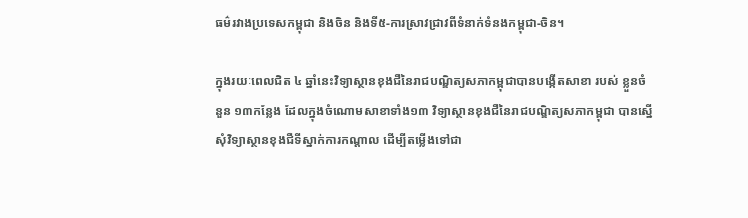ធម៌រវាងប្រទេសកម្ពុជា និងចិន និងទី៥-ការស្រាវជ្រាវពីទំនាក់ទំនងកម្ពុជា-ចិន។

ក្នុងរយៈពេលជិត ៤ ឆ្នាំនេះវិទ្យាស្ថានខុងជឺនៃរាជបណ្ឌិត្យសភាកម្ពុជាបានបង្កើតសាខា របស់ ខ្លួនចំនួន ១៣កន្លែង ដែលក្នុងចំណោមសាខាទាំង១៣ វិទ្យាស្ថានខុងជឺនៃរាជបណ្ឌិត្យសភាកម្ពុជា បានស្នើសុំវិទ្យាស្ថានខុងជឺទីស្នាក់ការកណ្តាល ដើម្បីតម្លើងទៅជា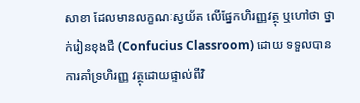សាខា ដែលមានលក្ខណៈស្វយ័ត លើផ្នែកហិរញ្ញវត្ថុ ឬហៅថា ថ្នាក់រៀនខុងជឺ (Confucius Classroom) ដោយ ទទួលបានការគាំទ្រហិរញ្ញ វត្ថុដោយផ្ទាល់ពីវិ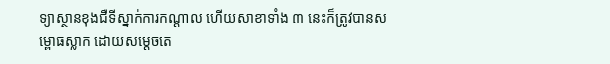ទ្យាស្ថានខុងជឺទីស្នាក់ការកណ្តាល ហើយសាខាទាំង ៣ នេះក៏ត្រូវបានសម្ពោធស្លាក ដោយសម្តេចតេ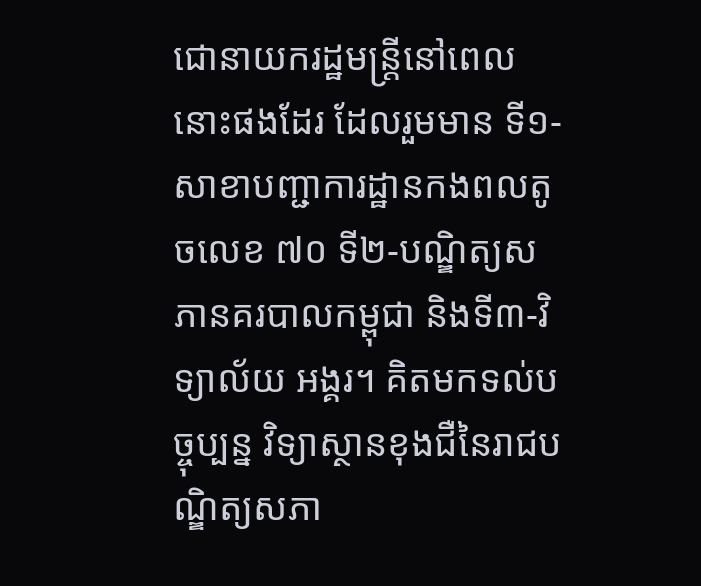ជោនាយករដ្ឋមន្ត្រីនៅពេលនោះផងដែរ ដែលរួមមាន ទី១-សាខាបញ្ជាការដ្ឋានកងពលតូចលេខ ៧០ ទី២-បណ្ឌិត្យសភានគរបាលកម្ពុជា និងទី៣-វិទ្យាល័យ អង្គរ។ គិតមកទល់បច្ចុប្បន្ន វិទ្យាស្ថានខុងជឺនៃរាជបណ្ឌិត្យសភា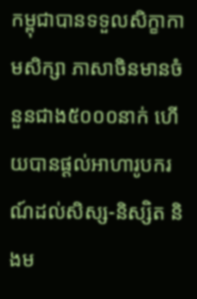កម្ពុជាបានទទួលសិក្ខាកាមសិក្សា ភាសាចិនមានចំនួនជាង៥០០០នាក់ ហើយបានផ្តល់អាហារូបករណ៍ដល់សិស្ស-និស្សិត និងម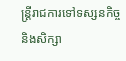ន្ត្រីរាជការទៅទស្សនកិច្ចនិងសិក្សា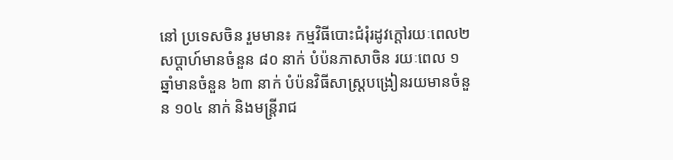នៅ ប្រទេសចិន រួមមាន៖ កម្មវិធីបោះជំរុំរដូវក្តៅរយៈពេល២សប្តាហ៍មានចំនួន ៨០ នាក់ បំប៉នភាសាចិន រយៈពេល ១ ឆ្នាំមានចំនួន ៦៣ នាក់ បំប៉នវិធីសាស្ត្របង្រៀនរយមានចំនួន ១០៤ នាក់ និងមន្ត្រីរាជ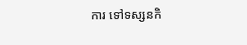ការ ទៅទស្សនកិ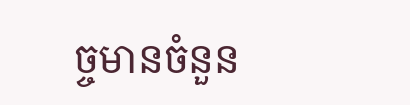ច្ចមានចំនួន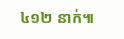៤១២ នាក់៕